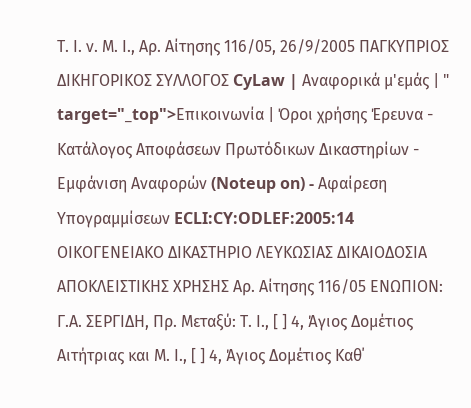Τ. Ι. ν. Μ. Ι., Αρ. Αίτησης 116/05, 26/9/2005 ΠΑΓΚΥΠΡΙΟΣ ΔΙΚΗΓΟΡΙΚΟΣ ΣΥΛΛΟΓΟΣ CyLaw | Αναφορικά μ'εμάς | " target="_top">Επικοινωνία | Όροι χρήσης Έρευνα - Κατάλογος Αποφάσεων Πρωτόδικων Δικαστηρίων - Εμφάνιση Αναφορών (Noteup on) - Αφαίρεση Υπογραμμίσεων ECLI:CY:ODLEF:2005:14 ΟΙΚΟΓΕΝΕΙΑΚΟ ΔΙΚΑΣΤΗΡΙΟ ΛΕΥΚΩΣΙΑΣ ΔΙΚΑΙΟΔΟΣΙΑ ΑΠΟΚΛΕΙΣΤΙΚΗΣ ΧΡΗΣΗΣ Αρ. Αίτησης 116/05 ΕΝΩΠΙΟΝ: Γ.Α. ΣΕΡΓΙΔΗ, Πρ. Μεταξύ: Τ. Ι., [ ] 4, Άγιος Δομέτιος Αιτήτριας και Μ. Ι., [ ] 4, Άγιος Δομέτιος Καθ΄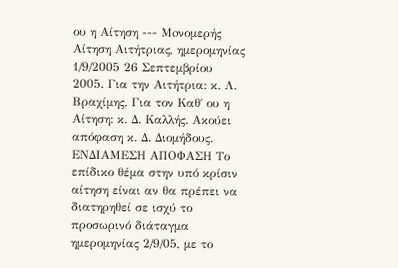ου η Αίτηση --- Moνομερής Αίτηση Αιτήτριας, ημερομηνίας 1/9/2005 26 Σεπτεμβρίου 2005. Για την Αιτήτρια: κ. Λ. Βραχίμης. Για τον Καθ΄ ου η Αίτηση: κ. Δ. Καλλής. Aκούει απόφαση κ. Δ. Διομήδους. ΕΝΔΙΑΜΕΣΗ ΑΠΟΦΑΣΗ Το επίδικο θέμα στην υπό κρίσιν αίτηση είναι αν θα πρέπει να διατηρηθεί σε ισχύ το προσωρινό διάταγμα ημερομηνίας 2/9/05, με το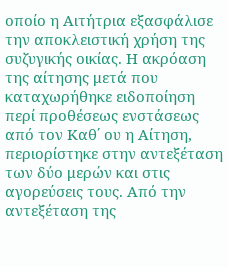οποίο η Αιτήτρια εξασφάλισε την αποκλειστική χρήση της συζυγικής οικίας. Η ακρόαση της αίτησης μετά που καταχωρήθηκε ειδοποίηση περί προθέσεως ενστάσεως από τον Καθ΄ ου η Αίτηση, περιορίστηκε στην αντεξέταση των δύο μερών και στις αγορεύσεις τους. Από την αντεξέταση της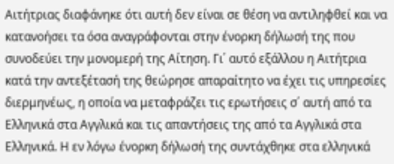Αιτήτριας διαφάνηκε ότι αυτή δεν είναι σε θέση να αντιληφθεί και να κατανοήσει τα όσα αναγράφονται στην ένορκη δήλωσή της που συνοδεύει την μονομερή της Αίτηση. Γι΄ αυτό εξάλλου η Αιτήτρια κατά την αντεξέτασή της θεώρησε απαραίτητο να έχει τις υπηρεσίες διερμηνέως, η οποία να μεταφράζει τις ερωτήσεις σ΄ αυτή από τα Ελληνικά στα Αγγλικά και τις απαντήσεις της από τα Αγγλικά στα Ελληνικά. Η εν λόγω ένορκη δήλωσή της συντάχθηκε στα ελληνικά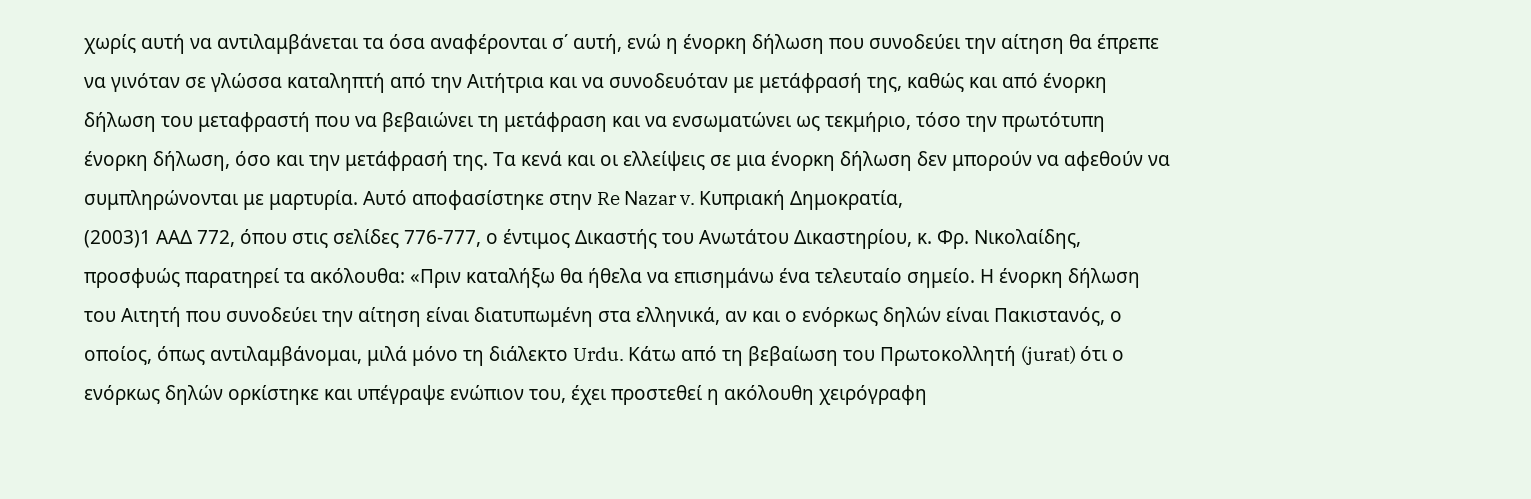χωρίς αυτή να αντιλαμβάνεται τα όσα αναφέρονται σ΄ αυτή, ενώ η ένορκη δήλωση που συνοδεύει την αίτηση θα έπρεπε να γινόταν σε γλώσσα καταληπτή από την Αιτήτρια και να συνοδευόταν με μετάφρασή της, καθώς και από ένορκη δήλωση του μεταφραστή που να βεβαιώνει τη μετάφραση και να ενσωματώνει ως τεκμήριο, τόσο την πρωτότυπη ένορκη δήλωση, όσο και την μετάφρασή της. Τα κενά και οι ελλείψεις σε μια ένορκη δήλωση δεν μπορούν να αφεθούν να συμπληρώνονται με μαρτυρία. Αυτό αποφασίστηκε στην Re Νazar v. Kυπριακή Δημοκρατία,
(2003)1 ΑΑΔ 772, όπου στις σελίδες 776-777, ο έντιμος Δικαστής του Ανωτάτου Δικαστηρίου, κ. Φρ. Νικολαίδης, προσφυώς παρατηρεί τα ακόλουθα: «Πριν καταλήξω θα ήθελα να επισημάνω ένα τελευταίο σημείο. Η ένορκη δήλωση του Αιτητή που συνοδεύει την αίτηση είναι διατυπωμένη στα ελληνικά, αν και ο ενόρκως δηλών είναι Πακιστανός, ο οποίος, όπως αντιλαμβάνομαι, μιλά μόνο τη διάλεκτο Urdu. Κάτω από τη βεβαίωση του Πρωτοκολλητή (jurat) ότι ο ενόρκως δηλών ορκίστηκε και υπέγραψε ενώπιον του, έχει προστεθεί η ακόλουθη χειρόγραφη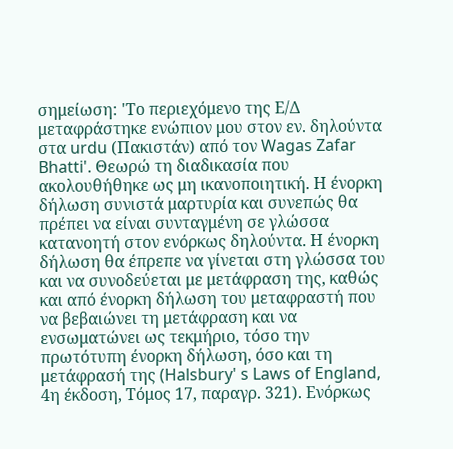σημείωση: 'Το περιεχόμενο της Ε/Δ μεταφράστηκε ενώπιον μου στον εν. δηλούντα στα urdu (Πακιστάν) από τον Wagas Zafar Bhatti'. Θεωρώ τη διαδικασία που ακολουθήθηκε ως μη ικανοποιητική. Η ένορκη δήλωση συνιστά μαρτυρία και συνεπώς θα πρέπει να είναι συνταγμένη σε γλώσσα κατανοητή στον ενόρκως δηλούντα. Η ένορκη δήλωση θα έπρεπε να γίνεται στη γλώσσα του και να συνοδεύεται με μετάφραση της, καθώς και από ένορκη δήλωση του μεταφραστή που να βεβαιώνει τη μετάφραση και να ενσωματώνει ως τεκμήριο, τόσο την πρωτότυπη ένορκη δήλωση, όσο και τη μετάφρασή της (Halsbury' s Laws of England, 4η έκδοση, Τόμος 17, παραγρ. 321). Ενόρκως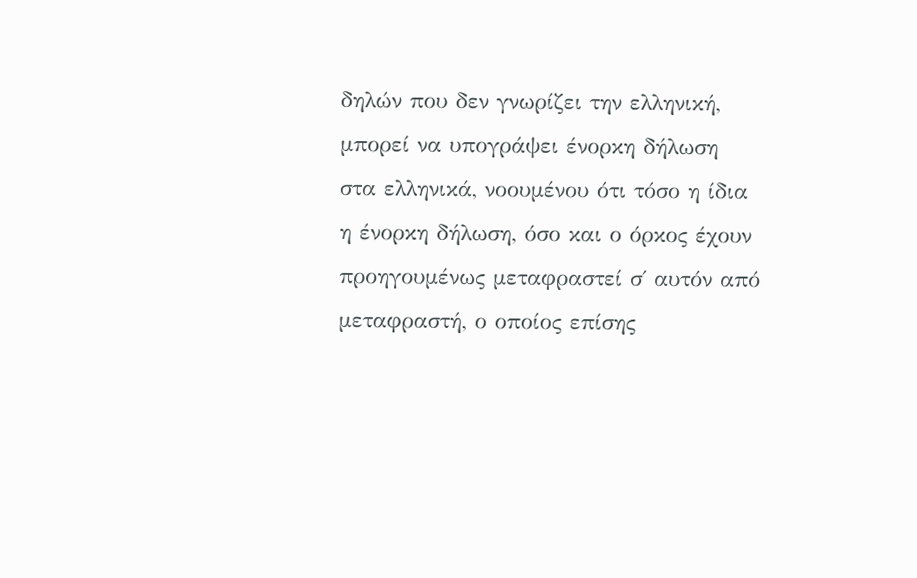δηλών που δεν γνωρίζει την ελληνική, μπορεί να υπογράψει ένορκη δήλωση στα ελληνικά, νοουμένου ότι τόσο η ίδια η ένορκη δήλωση, όσο και ο όρκος έχουν προηγουμένως μεταφραστεί σ΄ αυτόν από μεταφραστή, ο οποίος επίσης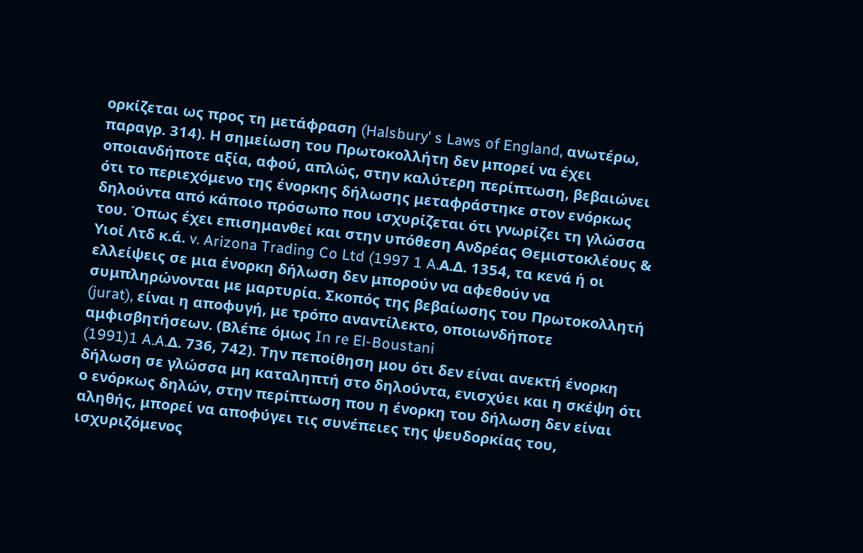ορκίζεται ως προς τη μετάφραση (Halsbury' s Laws of England, ανωτέρω, παραγρ. 314). Η σημείωση του Πρωτοκολλήτη δεν μπορεί να έχει οποιανδήποτε αξία, αφού, απλώς, στην καλύτερη περίπτωση, βεβαιώνει ότι το περιεχόμενο της ένορκης δήλωσης μεταφράστηκε στον ενόρκως δηλούντα από κάποιο πρόσωπο που ισχυρίζεται ότι γνωρίζει τη γλώσσα του. Όπως έχει επισημανθεί και στην υπόθεση Ανδρέας Θεμιστοκλέους & Υιοί Λτδ κ.ά. v. Arizona Trading Co Ltd (1997 1 A.Α.Δ. 1354, τα κενά ή οι ελλείψεις σε μια ένορκη δήλωση δεν μπορούν να αφεθούν να συμπληρώνονται με μαρτυρία. Σκοπός της βεβαίωσης του Πρωτοκολλητή (jurat), είναι η αποφυγή, με τρόπο αναντίλεκτο, οποιωνδήποτε αμφισβητήσεων. (Βλέπε όμως In re El-Boustani
(1991)1 A.A.Δ. 736, 742). Την πεποίθηση μου ότι δεν είναι ανεκτή ένορκη δήλωση σε γλώσσα μη καταληπτή στο δηλούντα, ενισχύει και η σκέψη ότι ο ενόρκως δηλών, στην περίπτωση που η ένορκη του δήλωση δεν είναι αληθής, μπορεί να αποφύγει τις συνέπειες της ψευδορκίας του, ισχυριζόμενος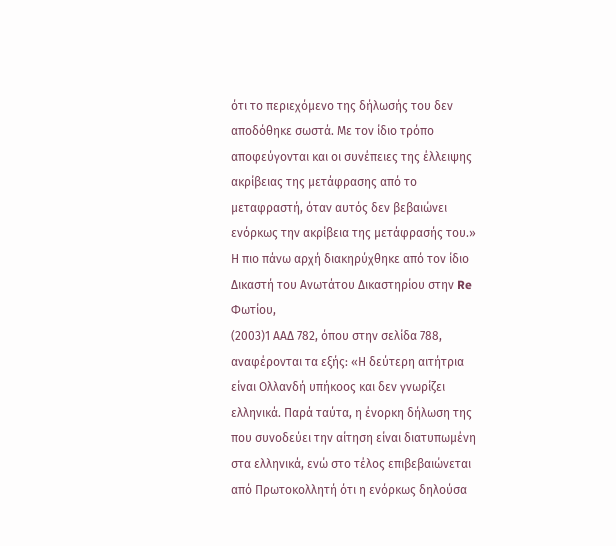ότι το περιεχόμενο της δήλωσής του δεν αποδόθηκε σωστά. Με τον ίδιο τρόπο αποφεύγονται και οι συνέπειες της έλλειψης ακρίβειας της μετάφρασης από το μεταφραστή, όταν αυτός δεν βεβαιώνει ενόρκως την ακρίβεια της μετάφρασής του.» Η πιο πάνω αρχή διακηρύχθηκε από τον ίδιο Δικαστή του Ανωτάτου Δικαστηρίου στην Re Φωτίου,
(2003)1 ΑΑΔ 782, όπου στην σελίδα 788, αναφέρονται τα εξής: «Η δεύτερη αιτήτρια είναι Ολλανδή υπήκοος και δεν γνωρίζει ελληνικά. Παρά ταύτα, η ένορκη δήλωση της που συνοδεύει την αίτηση είναι διατυπωμένη στα ελληνικά, ενώ στο τέλος επιβεβαιώνεται από Πρωτοκολλητή ότι η ενόρκως δηλούσα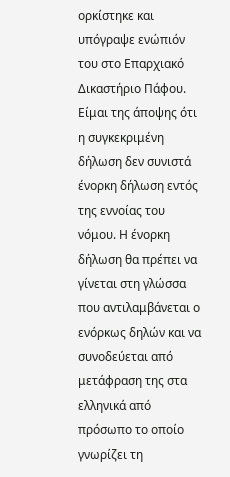ορκίστηκε και υπόγραψε ενώπιόν του στο Επαρχιακό Δικαστήριο Πάφου. Είμαι της άποψης ότι η συγκεκριμένη δήλωση δεν συνιστά ένορκη δήλωση εντός της εννοίας του νόμου. Η ένορκη δήλωση θα πρέπει να γίνεται στη γλώσσα που αντιλαμβάνεται ο ενόρκως δηλών και να συνοδεύεται από μετάφραση της στα ελληνικά από πρόσωπο το οποίο γνωρίζει τη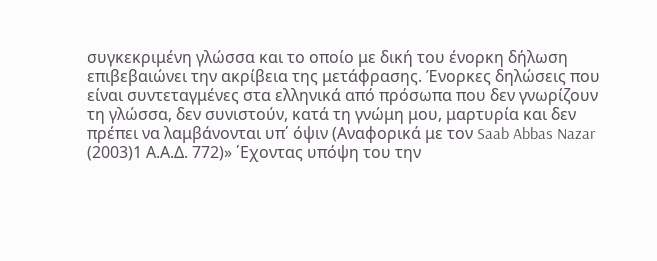συγκεκριμένη γλώσσα και το οποίο με δική του ένορκη δήλωση επιβεβαιώνει την ακρίβεια της μετάφρασης. Ένορκες δηλώσεις που είναι συντεταγμένες στα ελληνικά από πρόσωπα που δεν γνωρίζουν τη γλώσσα, δεν συνιστούν, κατά τη γνώμη μου, μαρτυρία και δεν πρέπει να λαμβάνονται υπ΄ όψιν (Αναφορικά με τον Saab Abbas Nazar
(2003)1 Α.Α.Δ. 772)» ΄Εχοντας υπόψη του την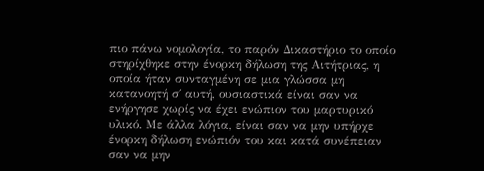πιο πάνω νομολογία, το παρόν Δικαστήριο το οποίο στηρίχθηκε στην ένορκη δήλωση της Αιτήτριας, η οποία ήταν συνταγμένη σε μια γλώσσα μη κατανοητή σ΄ αυτή, ουσιαστικά είναι σαν να ενήργησε χωρίς να έχει ενώπιον του μαρτυρικό υλικό. Με άλλα λόγια, είναι σαν να μην υπήρχε ένορκη δήλωση ενώπιόν του και κατά συνέπειαν σαν να μην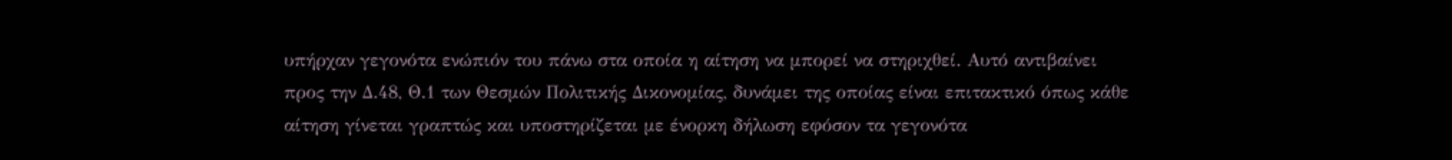υπήρχαν γεγονότα ενώπιόν του πάνω στα οποία η αίτηση να μπορεί να στηριχθεί. Αυτό αντιβαίνει προς την Δ.48, Θ.1 των Θεσμών Πολιτικής Δικονομίας, δυνάμει της οποίας είναι επιτακτικό όπως κάθε αίτηση γίνεται γραπτώς και υποστηρίζεται με ένορκη δήλωση εφόσον τα γεγονότα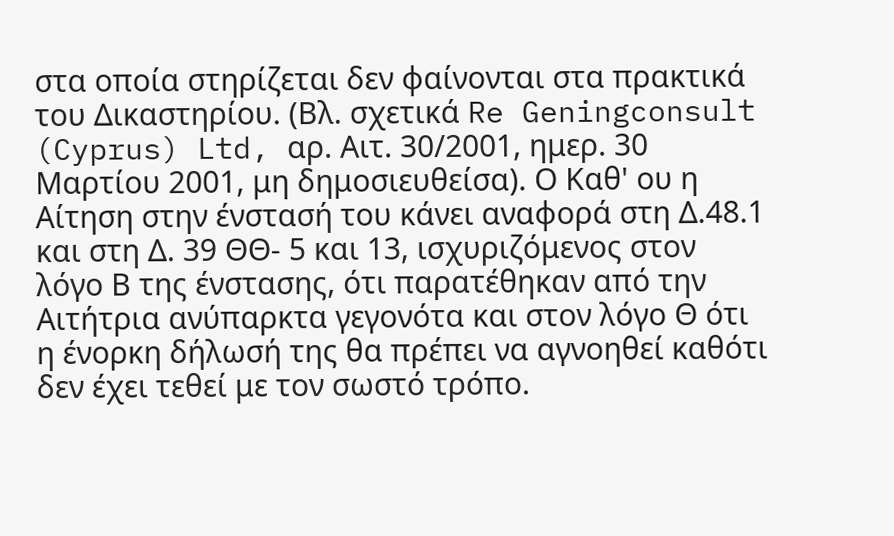στα οποία στηρίζεται δεν φαίνονται στα πρακτικά του Δικαστηρίου. (Βλ. σχετικά Re Geningconsult (Cyprus) Ltd, αρ. Αιτ. 30/2001, ημερ. 30 Μαρτίου 2001, μη δημοσιευθείσα). Ο Καθ' ου η Αίτηση στην ένστασή του κάνει αναφορά στη Δ.48.1 και στη Δ. 39 ΘΘ- 5 και 13, ισχυριζόμενος στον λόγο Β της ένστασης, ότι παρατέθηκαν από την Αιτήτρια ανύπαρκτα γεγονότα και στον λόγο Θ ότι η ένορκη δήλωσή της θα πρέπει να αγνοηθεί καθότι δεν έχει τεθεί με τον σωστό τρόπο.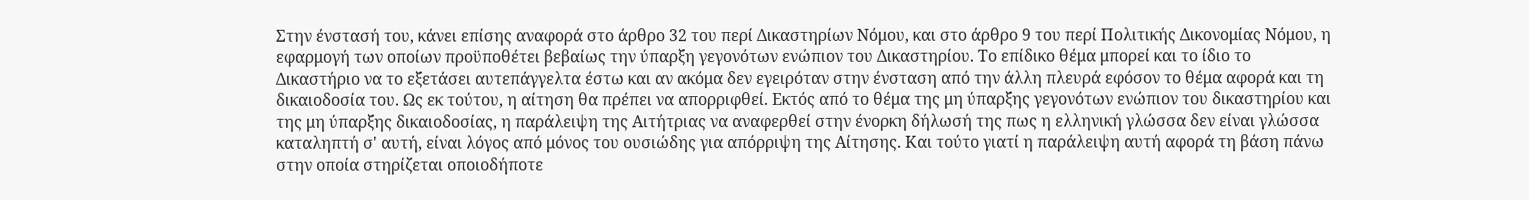Στην ένστασή του, κάνει επίσης αναφορά στο άρθρο 32 του περί Δικαστηρίων Νόμου, και στο άρθρο 9 του περί Πολιτικής Δικονομίας Νόμου, η εφαρμογή των οποίων προϋποθέτει βεβαίως την ύπαρξη γεγονότων ενώπιον του Δικαστηρίου. Το επίδικο θέμα μπορεί και το ίδιο το Δικαστήριο να το εξετάσει αυτεπάγγελτα έστω και αν ακόμα δεν εγειρόταν στην ένσταση από την άλλη πλευρά εφόσον το θέμα αφορά και τη δικαιοδοσία του. Ως εκ τούτου, η αίτηση θα πρέπει να απορριφθεί. Εκτός από το θέμα της μη ύπαρξης γεγονότων ενώπιον του δικαστηρίου και της μη ύπαρξης δικαιοδοσίας, η παράλειψη της Αιτήτριας να αναφερθεί στην ένορκη δήλωσή της πως η ελληνική γλώσσα δεν είναι γλώσσα καταληπτή σ' αυτή, είναι λόγος από μόνος του ουσιώδης για απόρριψη της Αίτησης. Και τούτο γιατί η παράλειψη αυτή αφορά τη βάση πάνω στην οποία στηρίζεται οποιοδήποτε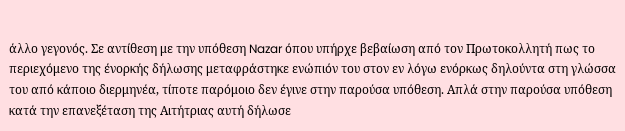άλλο γεγονός. Σε αντίθεση με την υπόθεση Nazar όπου υπήρχε βεβαίωση από τον Πρωτοκολλητή πως το περιεχόμενο της ένορκής δήλωσης μεταφράστηκε ενώπιόν του στον εν λόγω ενόρκως δηλούντα στη γλώσσα του από κάποιο διερμηνέα, τίποτε παρόμοιο δεν έγινε στην παρούσα υπόθεση. Απλά στην παρούσα υπόθεση κατά την επανεξέταση της Αιτήτριας αυτή δήλωσε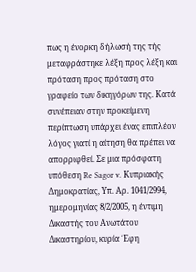πως η ένορκη δήλωσή της τής μεταφράστηκε λέξη προς λέξη και πρόταση προς πρόταση στο γραφείο των δικηγόρων της. Κατά συνέπειαν στην προκείμενη περίπτωση υπάρχει ένας επιπλέον λόγος γιατί η αίτηση θα πρέπει να απορριφθεί. Σε μια πρόσφατη υπόθεση Re Sagor v. Κυπριακής Δημοκρατίας, Υπ. Αρ. 1041/2994, ημερομηνίας 8/2/2005, η έντιμη Δικαστής του Ανωτάτου Δικαστηρίου, κυρία ΄Εφη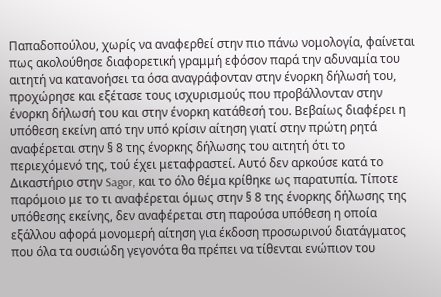Παπαδοπούλου, χωρίς να αναφερθεί στην πιο πάνω νομολογία, φαίνεται πως ακολούθησε διαφορετική γραμμή εφόσον παρά την αδυναμία του αιτητή να κατανοήσει τα όσα αναγράφονταν στην ένορκη δήλωσή του, προχώρησε και εξέτασε τους ισχυρισμούς που προβάλλονταν στην ένορκη δήλωσή του και στην ένορκη κατάθεσή του. Βεβαίως διαφέρει η υπόθεση εκείνη από την υπό κρίσιν αίτηση γιατί στην πρώτη ρητά αναφέρεται στην § 8 της ένορκης δήλωσης του αιτητή ότι το περιεχόμενό της, τού έχει μεταφραστεί. Αυτό δεν αρκούσε κατά το Δικαστήριο στην Sagor, και το όλο θέμα κρίθηκε ως παρατυπία. Τίποτε παρόμοιο με το τι αναφέρεται όμως στην § 8 της ένορκης δήλωσης της υπόθεσης εκείνης, δεν αναφέρεται στη παρούσα υπόθεση η οποία εξάλλου αφορά μονομερή αίτηση για έκδοση προσωρινού διατάγματος που όλα τα ουσιώδη γεγονότα θα πρέπει να τίθενται ενώπιον του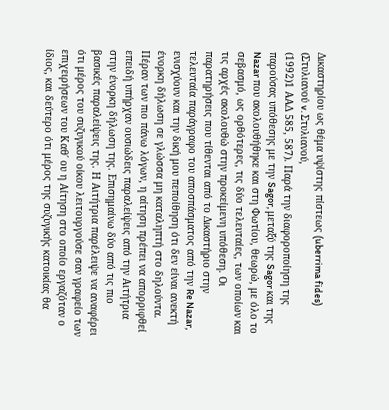Δικαστηρίου ως θέμα υψίστης πίστεως (uberrima fides) (Στυλιανού v. Στυλιανού,
(1992)1 ΑΑΔ 585, 587). Παρά την διαφοροποίηση της παρούσας υπόθεσης με την Sagor, μεταξύ της Sagor και της Nazar που ακολουθήθηκε και στη Φωτίου, θεωρώ, με όλο το σεβασμό, ως ορθότερες, τις δύο τελευταίες, των οποίων και τις αρχές ακολουθώ στην προκείμενη υπόθεση. Οι παρατηρήσεις που τίθενται από το Δικαστήριο στην τελευταία παράγραφο του αποσπάσματος από την Re Nazar, ενισχύουν και την δική μου πεποίθηση ότι δεν είναι ανεκτή ένορκη δήλωση σε γλώσσα μη καταληπτή στο δηλούντα. Πέραν των πιο πάνω λόγων, η αίτηση πρέπει να απορριφθεί επειδή υπήρχαν ουσιώδεις παραλείψεις από την Αιτήτρια στην ένορκη δήλωση της. Επισημαίνω δύο από τις πιο βασικές παραλείψεις της. Η Αιτήτρια παρέλειψε να αναφέρει ότι μέρος του συζυγικού οίκου λειτουργούσε σαν γραφείο των επιχειρήσεων του Καθ΄ ου η Αίτηση στο οποίο εργαζόταν ο ίδιος, και δεύτερο ότι μέρος της συζυγικής κατοικίας θα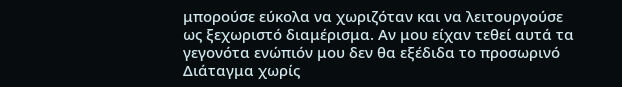μπορούσε εύκολα να χωριζόταν και να λειτουργούσε ως ξεχωριστό διαμέρισμα. Αν μου είχαν τεθεί αυτά τα γεγονότα ενώπιόν μου δεν θα εξέδιδα το προσωρινό Διάταγμα χωρίς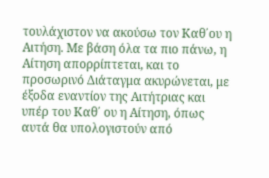τουλάχιστον να ακούσω τον Καθ΄ου η Αιτήση. Με βάση όλα τα πιο πάνω, η Αίτηση απορρίπτεται, και το προσωρινό Διάταγμα ακυρώνεται, με έξοδα εναντίον της Αιτήτριας και υπέρ του Καθ΄ ου η Αίτηση, όπως αυτά θα υπολογιστούν από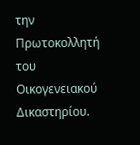την Πρωτοκολλητή του Οικογενειακού Δικαστηρίου.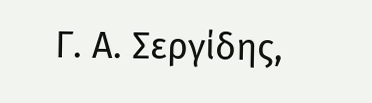Γ. Α. Σεργίδης,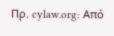Πρ. cylaw.org: Από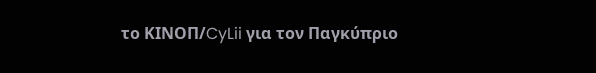το ΚΙΝOΠ/CyLii για τον Παγκύπριο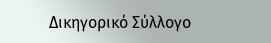Δικηγορικό Σύλλογο